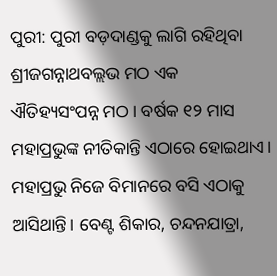ପୁରୀ: ପୁରୀ ବଡ଼ଦାଣ୍ଡକୁ ଲାଗି ରହିଥିବା ଶ୍ରୀଜଗନ୍ନାଥବଲ୍ଲଭ ମଠ ଏକ ଐତିହ୍ୟସଂପନ୍ନ ମଠ। ବର୍ଷକ ୧୨ ମାସ ମହାପ୍ରଭୁଙ୍କ ନୀତିକାନ୍ତି ଏଠାରେ ହୋଇଥାଏ। ମହାପ୍ରଭୁ ନିଜେ ବିମାନରେ ବସି ଏଠାକୁ ଆସିଥାନ୍ତି। ବେଣ୍ଟ ଶିକାର, ଚନ୍ଦନଯାତ୍ରା,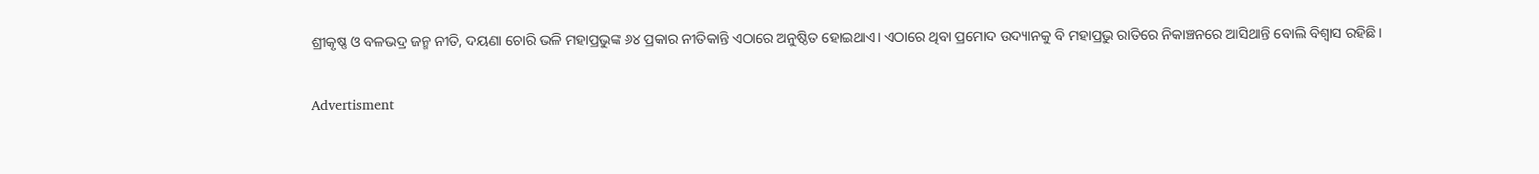ଶ୍ରୀକୃଷ୍ଣ ଓ ବଳଭଦ୍ର ଜନ୍ମ ନୀତି, ଦୟଣା ଚୋରି ଭଳି ମହାପ୍ରଭୁଙ୍କ ୬୪ ପ୍ରକାର ନୀତିକାନ୍ତି ଏଠାରେ ଅନୁଷ୍ଠିତ ହୋଇଥାଏ। ଏଠାରେ ଥିବା ପ୍ରମୋଦ ଉଦ୍ୟାନକୁ ବି ମହାପ୍ରଭୁ ରାତିରେ ନିକାଞ୍ଚନରେ ଆସିଥାନ୍ତି ବୋଲି ବିଶ୍ବାସ ରହିଛି।

Advertisment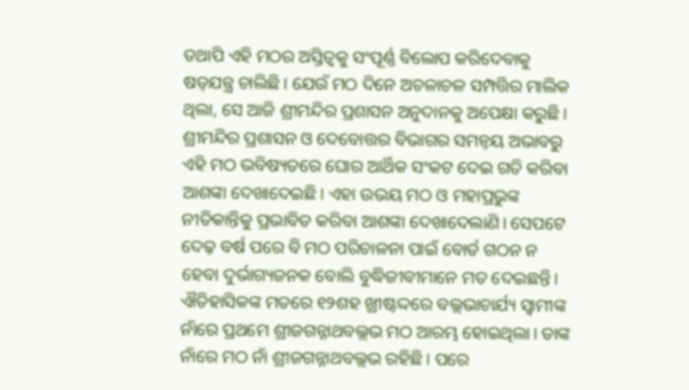ତଥାପି ଏହି ମଠର ଅସ୍ତିତ୍ବକୁ ସଂପୂର୍ଣ୍ଣ ବିଲୋପ କରିଦେବାକୁ ଷଡ୍‌ଯନ୍ତ୍ର ଚାଲିଛି। ଯେଉଁ ମଠ ଦିନେ ଅଚଳାଚଳ ସମ୍ପତ୍ତିର ମାଲିକ ଥିଲା, ସେ ଆଜି ଶ୍ରୀମନ୍ଦିର ପ୍ରଶାସନ ଅନୁଦାନକୁ ଅପେକ୍ଷା କରୁଛି। ଶ୍ରୀମନ୍ଦିର ପ୍ରଶାସନ ଓ ଦେବୋତ୍ତର ବିଭାଗର ସମନ୍ବୟ ଅଭାବରୁ ଏହି ମଠ ଭବିଷ୍ୟତରେ ଘୋର ଆର୍ଥିକ ସଂକଟ ଦେଇ ଗତି କରିବା ଆଶଙ୍କା ଦେଖାଦେଇଛି। ଏହା ଉଭୟ ମଠ ଓ ମହାପ୍ରଭୁଙ୍କ ନୀତିକାନ୍ତିକୁ ପ୍ରଭାବିତ କରିବା ଆଶଙ୍କା ଦେଖାଦେଲାଣି। ସେପଟେ ଦେଢ଼ ବର୍ଷ ପରେ ବି ମଠ ପରିଚାଳନା ପାଇଁ ବୋର୍ଡ ଗଠନ ନ ହେବା ଦୁର୍ଭାଗ୍ୟଜନକ ବୋଲି ବୁଦ୍ଧିଜୀବୀମାନେ ମତ ଦେଇଛନ୍ତି। ଐତିହାସିକଙ୍କ ମତରେ ୧୨ଶହ ଖ୍ରୀଷ୍ଟଦ୍ଦରେ ବଲ୍ଲଭାଚାର୍ଯ୍ୟ ସ୍ବାମୀଙ୍କ ନାଁରେ ପ୍ରଥମେ ଶ୍ରୀଜଗନ୍ନାଥବଲ୍ଲଭ ମଠ ଆରମ୍ଭ ହୋଇଥିଲା। ତାଙ୍କ ନାଁରେ ମଠ ନାଁ ଶ୍ରୀଜଗନ୍ନାଥବଲ୍ଲଭ ରହିଛି। ପରେ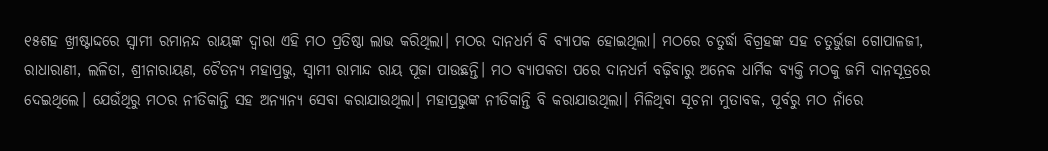୧୫ଶହ ଖ୍ରୀଷ୍ଟାଦ୍ଦରେ ସ୍ବାମୀ ରମାନନ୍ଦ ରାୟଙ୍କ ଦ୍ବାରା ଏହି ମଠ ପ୍ରତିଷ୍ଠା ଲାଭ କରିଥିଲା। ମଠର ଦାନଧର୍ମ ବି ବ୍ୟାପକ ହୋଇଥିଲା। ମଠରେ ଚତୁର୍ଦ୍ଧା ବିଗ୍ରହଙ୍କ ସହ ଚତୁର୍ଭୁଜା ଗୋପାଳଜୀ, ରାଧାରାଣୀ, ଲଳିତା, ଶ୍ରୀନାରାୟଣ, ଚୈତନ୍ୟ ମହାପ୍ରଭୁ, ସ୍ବାମୀ ରାମାନ୍ଦ ରାୟ ପୂଜା ପାଉଛନ୍ତି। ମଠ ବ୍ୟାପକତା ପରେ ଦାନଧର୍ମ ବଢ଼ିବାରୁ ଅନେକ ଧାର୍ମିକ ବ୍ୟକ୍ତି ମଠକୁ ଜମି ଦାନସୂତ୍ରରେ ଦେଇଥିଲେ। ଯେଉଁଥିରୁ ମଠର ନୀତିକାନ୍ତି ସହ ଅନ୍ୟାନ୍ୟ ସେବା କରାଯାଉଥିଲା। ମହାପ୍ରଭୁଙ୍କ ନୀତିକାନ୍ତି ବି କରାଯାଉଥିଲା। ମିଳିଥିବା ସୂଚନା ମୁତାବକ, ପୂର୍ବରୁ ମଠ ନାଁରେ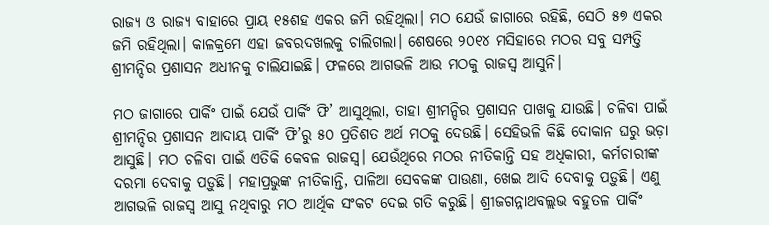ରାଜ୍ୟ ଓ ରାଜ୍ୟ ବାହାରେ ପ୍ରାୟ ୧୫ଶହ ଏକର ଜମି ରହିଥିଲା। ମଠ ଯେଉଁ ଜାଗାରେ ରହିଛି, ସେଠି ୫୭ ଏକର ଜମି ରହିଥିଲା। କାଳକ୍ରମେ ଏହା ଜବରଦଖଲକୁ ଚାଲିଗଲା। ଶେଷରେ ୨୦୧୪ ମସିହାରେ ମଠର ସବୁ ସମ୍ପତ୍ତି ଶ୍ରୀମନ୍ଦିର ପ୍ରଶାସନ ଅଧୀନକୁ ଚାଲିଯାଇଛି। ଫଳରେ ଆଗଭଳି ଆଉ ମଠକୁ ରାଜସ୍ବ ଆସୁନି।

ମଠ ଜାଗାରେ ପାର୍କିଂ ପାଇଁ ଯେଉଁ ପାର୍କିଂ ଫି’ ଆସୁଥିଲା, ତାହା ଶ୍ରୀମନ୍ଦିର ପ୍ରଶାସନ ପାଖକୁ ଯାଉଛି। ଚଳିବା ପାଇଁ ଶ୍ରୀମନ୍ଦିର ପ୍ରଶାସନ ଆଦାୟ ପାର୍କିଂ ଫି’ରୁ ୫୦ ପ୍ରତିଶତ ଅର୍ଥ ମଠକୁ ଦେଉଛି। ସେହିଭଳି କିଛି ଦୋକାନ ଘରୁ ଭଡ଼ା ଆସୁଛି। ମଠ ଚଳିବା ପାଇଁ ଏତିକି କେବଳ ରାଜସ୍ବ। ଯେଉଁଥିରେ ମଠର ନୀତିକାନ୍ତି ସହ ଅଧିକାରୀ, କର୍ମଚାରୀଙ୍କ ଦରମା ଦେବାକୁ ପଡ଼ୁଛି। ମହାପ୍ରଭୁଙ୍କ ନୀତିକାନ୍ତି, ପାଳିଆ ସେବକଙ୍କ ପାଉଣା, ଖେଇ ଆଦି ଦେବାକୁ ପଡ଼ୁଛି। ଏଣୁ ଆଗଭଳି ରାଜସ୍ବ ଆସୁ ନଥିବାରୁ ମଠ ଆର୍ଥିକ ସଂକଟ ଦେଇ ଗତି କରୁଛି। ଶ୍ରୀଜଗନ୍ନାଥବଲ୍ଲଭ ବହୁତଳ ପାର୍କିଂ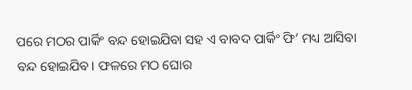ପରେ ମଠର ପାର୍କିଂ ବନ୍ଦ ହୋଇଯିବା ସହ ଏ ବାବଦ ପାର୍କିଂ ଫି’ ମଧ୍ୟ ଆସିବା ବନ୍ଦ ହୋଇଯିବ। ଫଳରେ ମଠ ଘୋର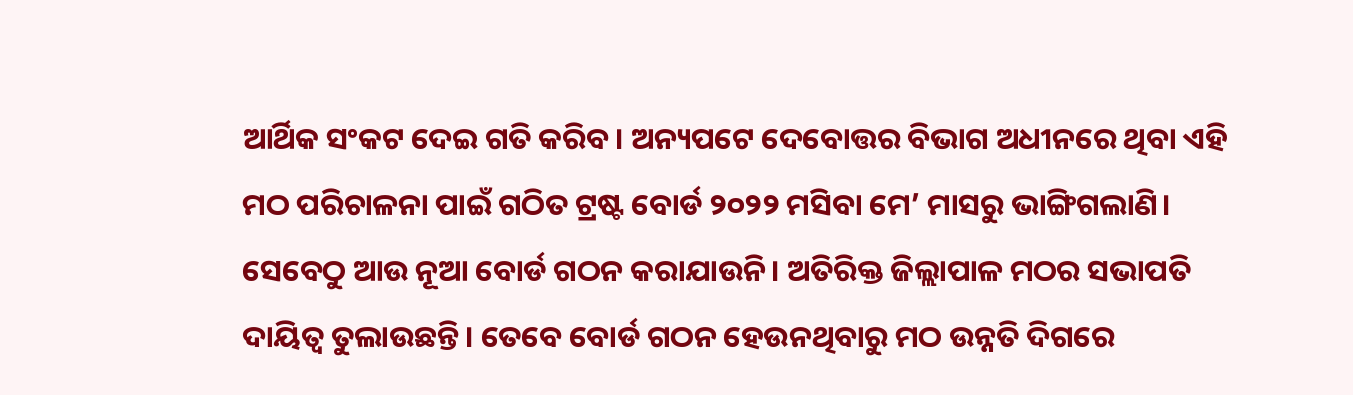ଆର୍ଥିକ ସଂକଟ ଦେଇ ଗତି କରିବ। ଅନ୍ୟପଟେ ଦେବୋତ୍ତର ବିଭାଗ ଅଧୀନରେ ଥିବା ଏହି ମଠ ପରିଚାଳନା ପାଇଁ ଗଠିତ ଟ୍ରଷ୍ଟ ବୋର୍ଡ ୨୦୨୨ ମସିବା ମେ’ ମାସରୁ ଭାଙ୍ଗିଗଲାଣି। ସେବେଠୁ ଆଉ ନୂଆ ବୋର୍ଡ ଗଠନ କରାଯାଉନି। ଅତିରିକ୍ତ ଜିଲ୍ଲାପାଳ ମଠର ସଭାପତି ଦାୟିତ୍ବ ତୁଲାଉଛନ୍ତି। ତେବେ ବୋର୍ଡ ଗଠନ ହେଉନଥିବାରୁ ମଠ ଉନ୍ନତି ଦିଗରେ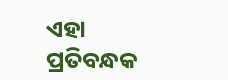ଏହା ପ୍ରତିବନ୍ଧକ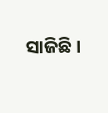ସାଜିଛି।